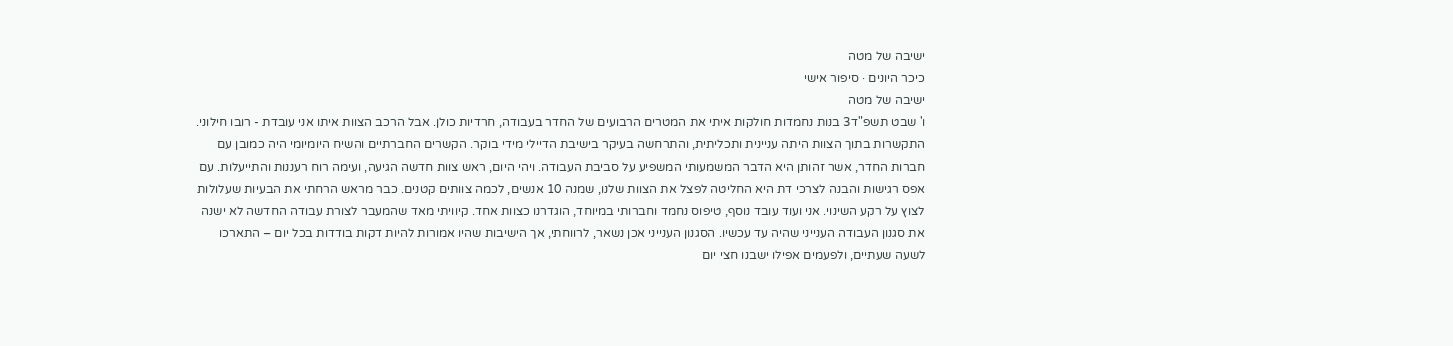ישיבה של מטה
כיכר היונים · סיפור אישי
ישיבה של מטה
ו' שבט תשפ"ד3 בנות נחמדות חולקות איתי את המטרים הרבועים של החדר בעבודה, חרדיות כולן. אבל הרכב הצוות איתו אני עובדת - רובו חילוני. התקשרות בתוך הצוות היתה עניינית ותכליתית, והתרחשה בעיקר בישיבת הדיילי מידי בוקר. הקשרים החברתיים והשיח היומיומי היה כמובן עם חברות החדר, אשר זהותן היא הדבר המשמעותי המשפיע על סביבת העבודה. ויהי היום, ראש צוות חדשה הגיעה, ועימה רוח רעננות והתייעלות. עם אפס רגישות והבנה לצרכי דת היא החליטה לפצל את הצוות שלנו, שמנה 10 אנשים, לכמה צוותים קטנים. כבר מראש הרחתי את הבעיות שעלולות לצוץ על רקע השינוי. אני ועוד עובד נוסף, טיפוס נחמד וחברותי במיוחד, הוגדרנו כצוות אחד. קיוויתי מאד שהמעבר לצורת עבודה החדשה לא ישנה את סגנון העבודה הענייני שהיה עד עכשיו. הסגנון הענייני אכן נשאר, לרווחתי, אך הישיבות שהיו אמורות להיות דקות בודדות בכל יום – התארכו לשעה שעתיים, ולפעמים אפילו ישבנו חצי יום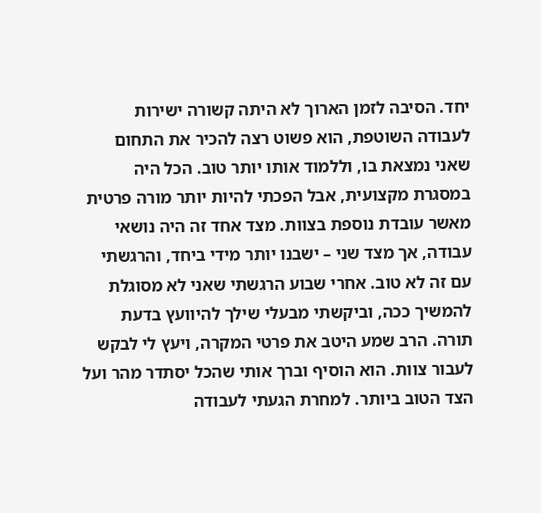יחד. הסיבה לזמן הארוך לא היתה קשורה ישירות לעבודה השוטפת, הוא פשוט רצה להכיר את התחום שאני נמצאת בו, וללמוד אותו יותר טוב. הכל היה במסגרת מקצועית, אבל הפכתי להיות יותר מורה פרטית מאשר עובדת נוספת בצוות. מצד אחד זה היה נושאי עבודה, אך מצד שני – ישבנו יותר מידי ביחד, והרגשתי עם זה לא טוב. אחרי שבוע הרגשתי שאני לא מסוגלת להמשיך ככה, וביקשתי מבעלי שילך להיוועץ בדעת תורה. הרב שמע היטב את פרטי המקרה, ויעץ לי לבקש לעבור צוות. הוא הוסיף וברך אותי שהכל יסתדר מהר ועל הצד הטוב ביותר. למחרת הגעתי לעבודה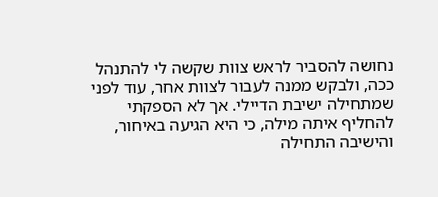נחושה להסביר לראש צוות שקשה לי להתנהל ככה, ולבקש ממנה לעבור לצוות אחר, עוד לפני שמתחילה ישיבת הדיילי. אך לא הספקתי להחליף איתה מילה, כי היא הגיעה באיחור, והישיבה התחילה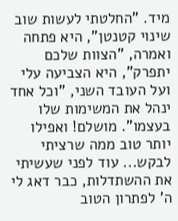מיד. "החלטתי לעשות שוב שינוי קטנטן", היא פתחה ואמרה, "הצוות שלכם יתפרק", היא הצביעה עלי ועל העובד השני, "וכל אחד ינהל את המשימות שלו בעצמו". מושלם! ואפילו יותר טוב ממה שרציתי לבקש... עוד לפני שעשיתי את ההשתדלות, כבר דאג לי ה' לפתרון הטוב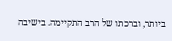ביותר, וברכתו של הרב התקיימה. בישיבה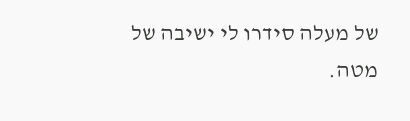של מעלה סידרו לי ישיבה של מטה.